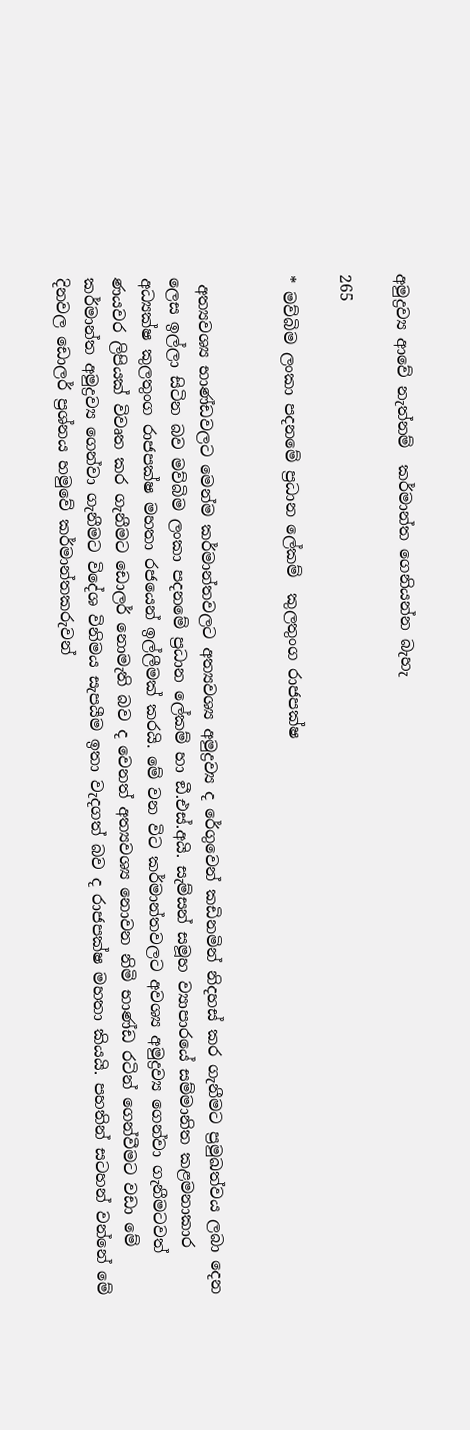අමුද්‍රව්‍ය ආවේ නැත්නම්  කර්මාන්ත ගෙනියන්න බැහැ

265

* මව්බිම ලංකා පදනමේ ප්‍රධාන ලේකම්  කුලතුංග රාජපක්ෂ


 අත්‍යවශ්‍ය භාණ්ඩවලට මෙන්ම කර්මාන්තවලට අත්‍යවශ්‍ය අමුද්‍රව්‍ය ද රේගුවෙන් කඩිනමින් නිදහස් කර ගැනීමට ප්‍රමුඛත්වය ලබා දෙන ලෙස ඉල්ලා සිටින බව මව්බිම ලංකා පදනමේ ප්‍රධාන ලේකම් හා ඞී.එස්.අයි. සැම්සන් සමූහ ව්‍යාපාරයේ සම්මානිත කළමනාකාර අධ්‍යක්ෂ කුලතුංග රාජපක්ෂ මහතා රජයෙන් ඉල්ලීමක් කරයි. මේ වන විට කර්මාන්තවලට අවශ්‍ය අමුද්‍රව්‍ය ගෙන්වා ගැනීමටවත් ණයවර ලිපියක් විවෘත කර ගැනීමට ඩොලර් නොමැති බව ද වෙනත් අත්‍යවශ්‍ය නොවන නිමි භාණ්ඩ රටින් ගෙන්වීමට වඩා මේ කර්මාන්ත අමුද්‍රව්‍ය ගෙන්වා ගැනීමට විදේශ විනිමය සැපයීම ඉතා වැදගත් බව ද රාජපක්ෂ මහතා කියයි. පහතින් සටහන් වන්නේ මේ දිනවල ඩොලර් ප්‍රශ්නය හමුවේ කර්මාන්තකරුවන්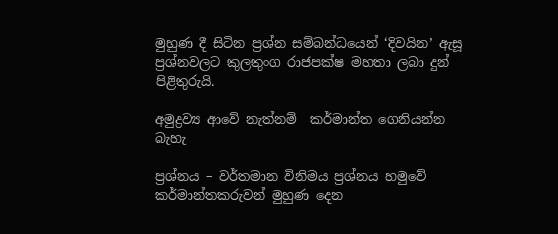මුහුණ දී සිටින ප්‍රශ්න සම්බන්ධයෙන් ‘දිවයින’ ඇසූ ප්‍රශ්නවලට කුලතුංග රාජපක්ෂ මහතා ලබා දුන් පිළිතුරුයි.

අමුද්‍රව්‍ය ආවේ නැත්නම්  කර්මාන්ත ගෙනියන්න බැහැ

ප්‍රශ්නය – වර්තමාන විනිමය ප්‍රශ්නය හමුවේ කර්මාන්තකරුවන් මුහුණ දෙන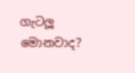ගැටලූ මොනවාද?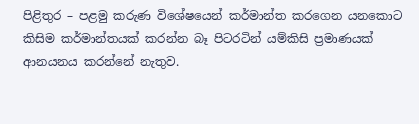පිළිතුර – පළමු කරුණ විශේෂයෙන් කර්මාන්ත කරගෙන යනකොට කිසිම කර්මාන්තයක් කරන්න බෑ පිටරටින් යම්කිසි ප්‍රමාණයක් ආනයනය කරන්නේ නැතුව.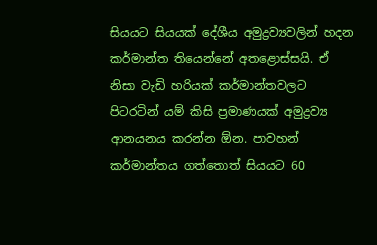සියයට සියයක් දේශීය අමුද්‍රව්‍යවලින් හදන කර්මාන්ත තියෙන්නේ අතළොස්සයි. ඒ නිසා වැඩි හරියක් කර්මාන්තවලට පිටරටින් යම් කිසි ප්‍රමාණයක් අමුද්‍රව්‍ය ආනයනය කරන්න ඕන. පාවහන් කර්මාන්තය ගත්තොත් සියයට 60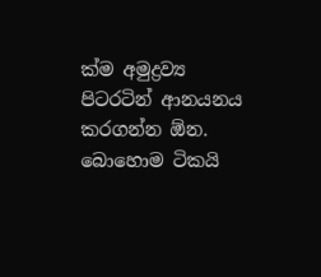ක්ම අමුද්‍රව්‍ය පිටරටින් ආනයනය කරගන්න ඕන. බොහොම ටිකයි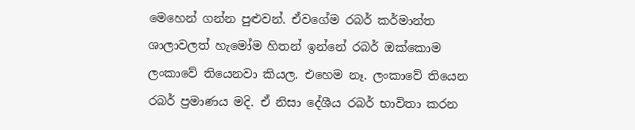මෙහෙන් ගන්න පුළුවන්. ඒවගේම රබර් කර්මාන්ත ශාලාවලත් හැමෝම හිතන් ඉන්නේ රබර් ඔක්කොම ලංකාවේ තියෙනවා කියල. එහෙම නෑ. ලංකාවේ තියෙන රබර් ප්‍රමාණය මදි. ඒ නිසා දේශීය රබර් භාවිතා කරන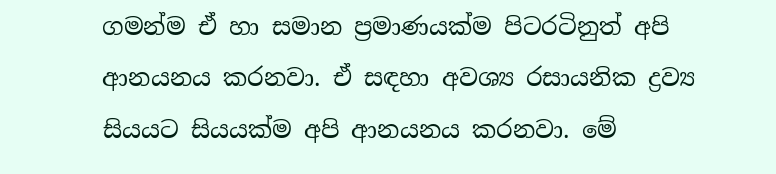ගමන්ම ඒ හා සමාන ප්‍රමාණයක්ම පිටරටිනුත් අපි ආනයනය කරනවා. ඒ සඳහා අවශ්‍ය රසායනික ද්‍රව්‍ය සියයට සියයක්ම අපි ආනයනය කරනවා. මේ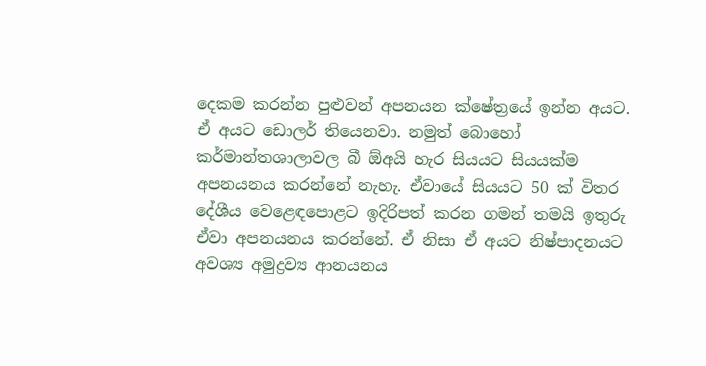දෙකම කරන්න පුළුවන් අපනයන ක්ෂේත්‍රයේ ඉන්න අයට. ඒ අයට ඩොලර් තියෙනවා. නමුත් බොහෝ කර්මාන්තශාලාවල බී ඕඅයි හැර සියයට සියයක්ම අපනයනය කරන්නේ නැහැ. ඒවායේ සියයට 50 ක් විතර දේශීය වෙළෙඳපොළට ඉදිරිපත් කරන ගමන් තමයි ඉතුරු ඒවා අපනයනය කරන්නේ. ඒ නිසා ඒ අයට නිෂ්පාදනයට අවශ්‍ය අමුද්‍රව්‍ය ආනයනය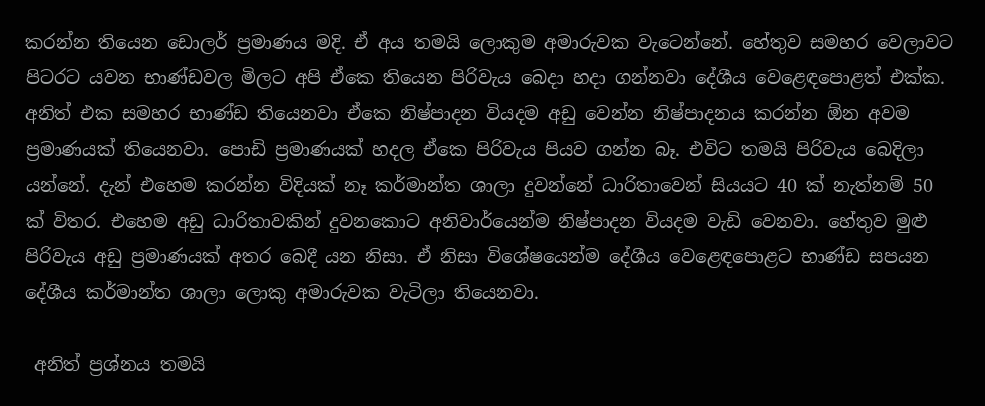කරන්න තියෙන ඩොලර් ප්‍රමාණය මදි. ඒ අය තමයි ලොකුම අමාරුවක වැටෙන්නේ. හේතුව සමහර වෙලාවට පිටරට යවන භාණ්ඩවල මිලට අපි ඒකෙ තියෙන පිරිවැය බෙදා හදා ගන්නවා දේශීය වෙළෙඳපොළත් එක්ක. අනිත් එක සමහර භාණ්ඩ තියෙනවා ඒකෙ නිෂ්පාදන වියදම අඩු වෙන්න නිෂ්පාදනය කරන්න ඕන අවම ප්‍රමාණයක් තියෙනවා. පොඩි ප්‍රමාණයක් හදල ඒකෙ පිරිවැය පියව ගන්න බෑ. එවිට තමයි පිරිවැය බෙදිලා යන්නේ. දැන් එහෙම කරන්න විදියක් නෑ කර්මාන්ත ශාලා දුවන්නේ ධාරිතාවෙන් සියයට 40 ක් නැත්නම් 50 ක් විතර. එහෙම අඩු ධාරිතාවකින් දුවනකොට අනිවාර්යෙන්ම නිෂ්පාදන වියදම වැඩි වෙනවා. හේතුව මුළු පිරිවැය අඩු ප්‍රමාණයක් අතර බෙදී යන නිසා. ඒ නිසා විශේෂයෙන්ම දේශීය වෙළෙඳපොළට භාණ්ඩ සපයන දේශීය කර්මාන්ත ශාලා ලොකු අමාරුවක වැටිලා තියෙනවා.

 අනිත් ප්‍රශ්නය තමයි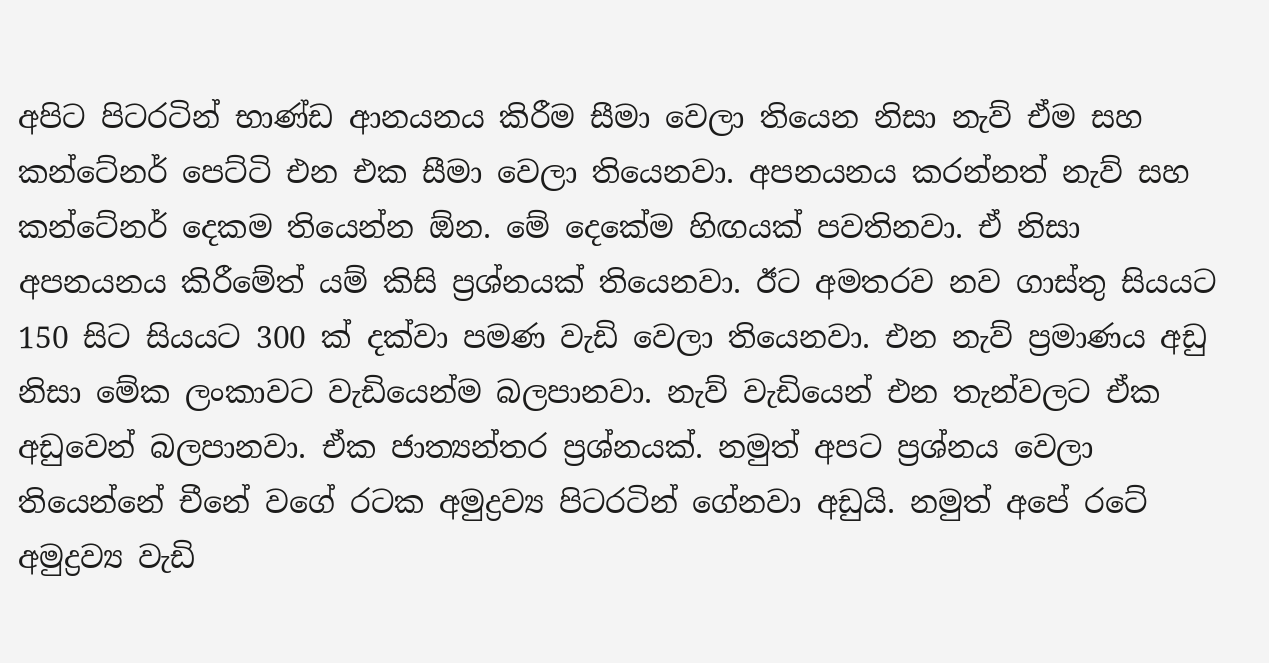අපිට පිටරටින් භාණ්ඩ ආනයනය කිරීම සීමා වෙලා තියෙන නිසා නැව් ඒම සහ කන්ටේනර් පෙට්ටි එන එක සීමා වෙලා තියෙනවා. අපනයනය කරන්නත් නැව් සහ කන්ටේනර් දෙකම තියෙන්න ඕන. මේ දෙකේම හිඟයක් පවතිනවා. ඒ නිසා අපනයනය කිරීමේත් යම් කිසි ප්‍රශ්නයක් තියෙනවා. ඊට අමතරව නව ගාස්තු සියයට 150 සිට සියයට 300 ක් දක්වා පමණ වැඩි වෙලා තියෙනවා. එන නැව් ප්‍රමාණය අඩු නිසා මේක ලංකාවට වැඩියෙන්ම බලපානවා. නැව් වැඩියෙන් එන තැන්වලට ඒක අඩුවෙන් බලපානවා. ඒක ජාත්‍යන්තර ප්‍රශ්නයක්. නමුත් අපට ප්‍රශ්නය වෙලා තියෙන්නේ චීනේ වගේ රටක අමුද්‍රව්‍ය පිටරටින් ගේනවා අඩුයි. නමුත් අපේ රටේ අමුද්‍රව්‍ය වැඩි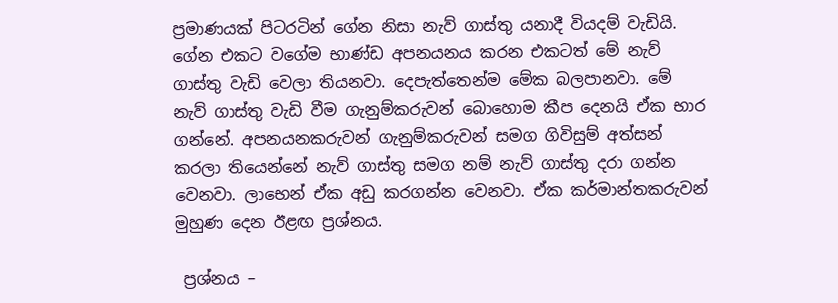ප්‍රමාණයක් පිටරටින් ගේන නිසා නැව් ගාස්තු යනාදී වියදම් වැඩියි. ගේන එකට වගේම භාණ්ඩ අපනයනය කරන එකටත් මේ නැව් ගාස්තු වැඩි වෙලා තියනවා. දෙපැත්තෙන්ම මේක බලපානවා. මේ නැව් ගාස්තු වැඩි වීම ගැනුම්කරුවන් බොහොම කීප දෙනයි ඒක භාර ගන්නේ. අපනයනකරුවන් ගැනුම්කරුවන් සමග ගිවිසුම් අත්සන් කරලා තියෙන්නේ නැව් ගාස්තු සමග නම් නැව් ගාස්තු දරා ගන්න වෙනවා. ලාභෙන් ඒක අඩු කරගන්න වෙනවා. ඒක කර්මාන්තකරුවන් මුහුණ දෙන ඊළඟ ප්‍රශ්නය.

 ප්‍රශ්නය –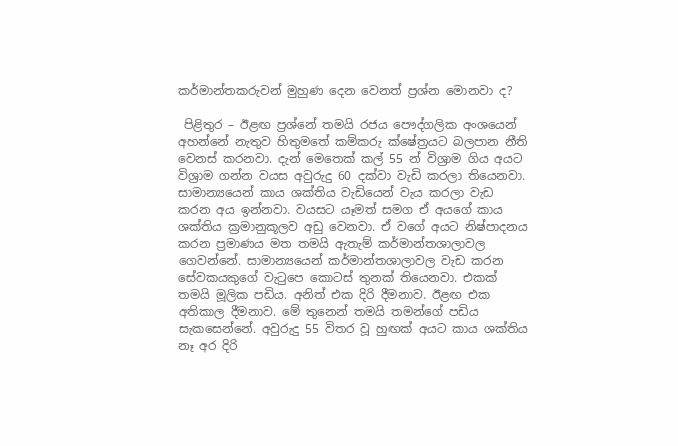කර්මාන්තකරුවන් මුහුණ දෙන වෙනත් ප්‍රශ්න මොනවා ද?

 පිළිතුර – ඊළඟ ප්‍රශ්නේ තමයි රජය පෞද්ගලික අංශයෙන් අහන්නේ නැතුව හිතුමතේ කම්කරු ක්ෂේත්‍රයට බලපාන නීති වෙනස් කරනවා. දැන් මෙතෙක් කල් 55 න් විශ්‍රාම ගිය අයට විශ්‍රාම ගන්න වයස අවුරුදු 60 දක්වා වැඩි කරලා තියෙනවා. සාමාන්‍යයෙන් කාය ශක්තිය වැඩියෙන් වැය කරලා වැඩ කරන අය ඉන්නවා. වයසට යෑමත් සමග ඒ අයගේ කාය ශක්තිය ක්‍රමානුකූලව අඩු වෙනවා. ඒ වගේ අයට නිෂ්පාදනය කරන ප්‍රමාණය මත තමයි ඇතැම් කර්මාන්තශාලාවල ගෙවන්නේ. සාමාන්‍යයෙන් කර්මාන්තශාලාවල වැඩ කරන සේවකයකුගේ වැටුපෙ කොටස් තුනක් තියෙනවා. එකක් තමයි මූලික පඩිය. අනිත් එක දිරි දීමනාව. ඊළඟ එක අතිකාල දීමනාව. මේ තුනෙන් තමයි තමන්ගේ පඩිය සැකසෙන්නේ. අවුරුදු 55 විතර වූ හුඟක් අයට කාය ශක්තිය නෑ අර දිරි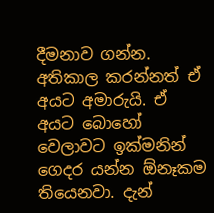දීමනාව ගන්න. අතිකාල කරන්නත් ඒ අයට අමාරුයි. ඒ අයට බොහෝ වෙලාවට ඉක්මනින් ගෙදර යන්න ඕනෑකම තියෙනවා. දැන්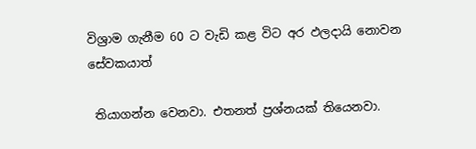විශ්‍රාම ගැනීම 60 ට වැඩි කළ විට අර ඵලදායි නොවන සේවකයාත්

 තියාගන්න වෙනවා. එතනත් ප්‍රශ්නයක් තියෙනවා.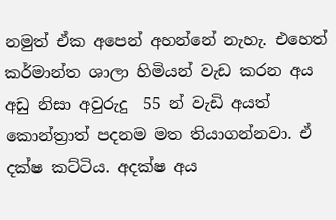නමුත් ඒක අපෙන් අහන්නේ නැහැ. එහෙත් කර්මාන්ත ශාලා හිමියන් වැඩ කරන අය අඩු නිසා අවුරුදු  55 න් වැඩි අයත් කොන්ත්‍රාත් පදනම මත තියාගන්නවා. ඒ දක්ෂ කට්ටිය. අදක්ෂ අය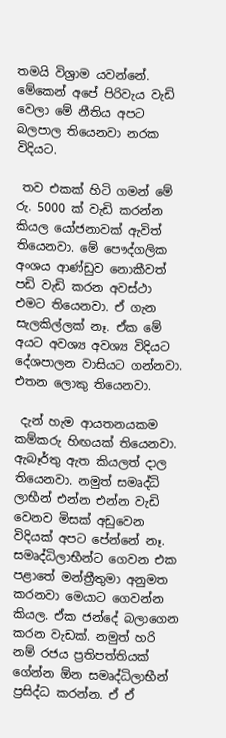තමයි විශ්‍රාම යවන්නේ. මේකෙන් අපේ පිරිවැය වැඩි වෙලා මේ නීතිය අපට බලපාල තියෙනවා නරක විදියට.

 තව එකක් හිටි ගමන් මේ රු. 5000 ක් වැඩි කරන්න කියල යෝජනාවක් ඇවිත් තියෙනවා. මේ පෞද්ගලික අංශය ආණ්ඩුව නොකීවත් පඩි වැඩි කරන අවස්ථා එමට තියෙනවා. ඒ ගැන සැලකිල්ලක් නෑ. ඒක මේ අයට අවශ්‍ය අවශ්‍ය විදියට දේශපාලන වාසියට ගන්නවා. එතන ලොකු තියෙනවා.

 දැන් හැම ආයතනයකම කම්කරු හිඟයක් තියෙනවා. ඇබෑර්තු ඇත කියලත් දාල තියෙනවා. නමුත් සමෘද්ධි ලාභීන් එන්න එන්න වැඩි වෙනව මිසක් අඩුවෙන විදියක් අපට පේන්නේ නෑ. සමෘද්ධිලාභීන්ට ගෙවන එක පළාතේ මන්ත්‍රීතුමා අනුමත කරනවා මෙයාට ගෙවන්න කියල. ඒක ජන්දේ බලාගෙන කරන වැඩක්. නමුත් හරි නම් රජය ප්‍රතිපත්තියක් ගේන්න ඕන සමෘද්ධිලාභීන් ප්‍රසිද්ධ කරන්න. ඒ ඒ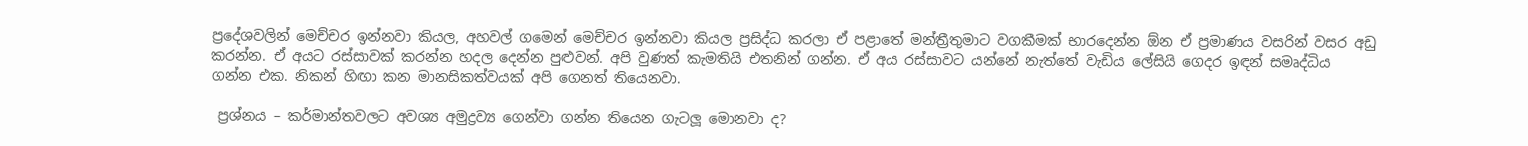ප්‍රදේශවලින් මෙච්චර ඉන්නවා කියල, අහවල් ගමෙන් මෙච්චර ඉන්නවා කියල ප්‍රසිද්ධ කරලා ඒ පළාතේ මන්ත්‍රීතුමාට වගකීමක් භාරදෙන්න ඕන ඒ ප්‍රමාණය වසරින් වසර අඩු කරන්න. ඒ අයට රස්සාවක් කරන්න හදල දෙන්න පුළුවන්. අපි වුණත් කැමතියි එතනින් ගන්න. ඒ අය රස්සාවට යන්නේ නැත්තේ වැඩිය ලේසියි ගෙදර ඉඳන් සමෘද්ධිය ගන්න එක. නිකන් හිඟා කන මානසිකත්වයක් අපි ගෙනත් තියෙනවා.

 ප්‍රශ්නය – කර්මාන්තවලට අවශ්‍ය අමුද්‍රව්‍ය ගෙන්වා ගන්න තියෙන ගැටලූ මොනවා ද?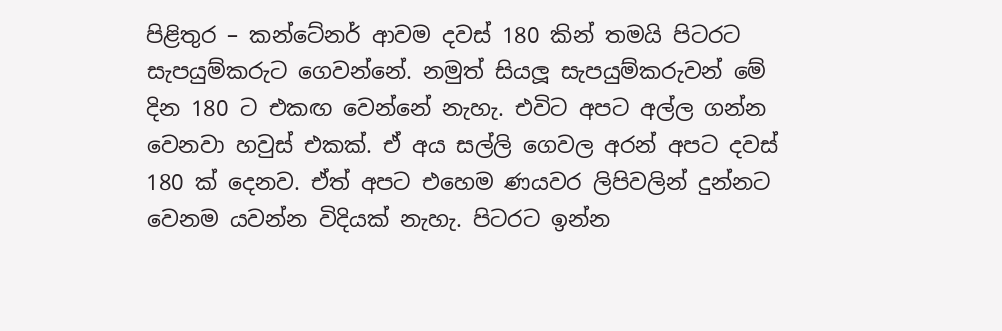පිළිතුර – කන්ටේනර් ආවම දවස් 180 කින් තමයි පිටරට සැපයුම්කරුට ගෙවන්නේ. නමුත් සියලූ සැපයුම්කරුවන් මේ දින 180 ට එකඟ වෙන්නේ නැහැ. එවිට අපට අල්ල ගන්න වෙනවා හවුස් එකක්. ඒ අය සල්ලි ගෙවල අරන් අපට දවස් 180 ක් දෙනව. ඒත් අපට එහෙම ණයවර ලිපිවලින් දුන්නට වෙනම යවන්න විදියක් නැහැ. පිටරට ඉන්න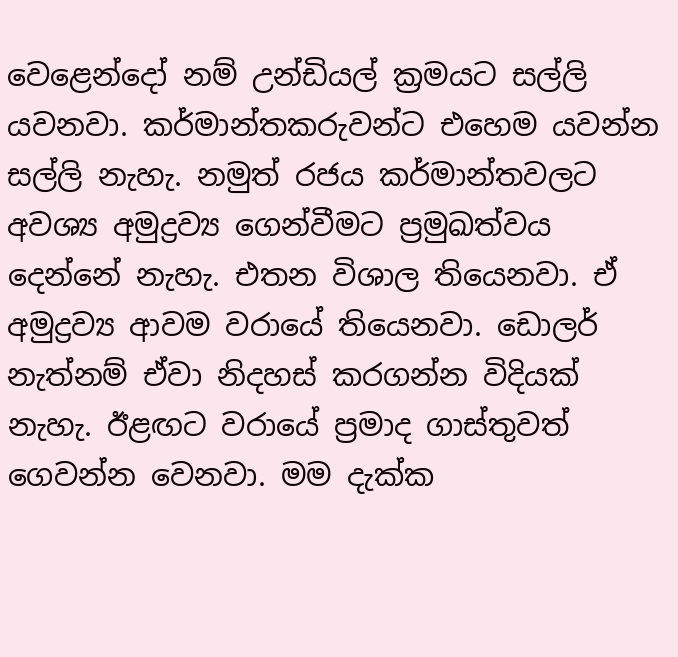වෙළෙන්දෝ නම් උන්ඩියල් ක්‍රමයට සල්ලි යවනවා. කර්මාන්තකරුවන්ට එහෙම යවන්න සල්ලි නැහැ. නමුත් රජය කර්මාන්තවලට අවශ්‍ය අමුද්‍රව්‍ය ගෙන්වීමට ප්‍රමුඛත්වය දෙන්නේ නැහැ. එතන විශාල තියෙනවා. ඒ අමුද්‍රව්‍ය ආවම වරායේ තියෙනවා. ඩොලර් නැත්නම් ඒවා නිදහස් කරගන්න විදියක් නැහැ. ඊළඟට වරායේ ප්‍රමාද ගාස්තුවත් ගෙවන්න වෙනවා. මම දැක්ක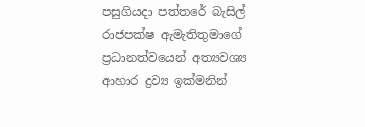පසුගියදා පත්තරේ බැසිල් රාජපක්ෂ ඇමැතිතුමාගේ ප්‍රධානත්වයෙන් අත්‍යවශ්‍ය ආහාර ද්‍රව්‍ය ඉක්මනින්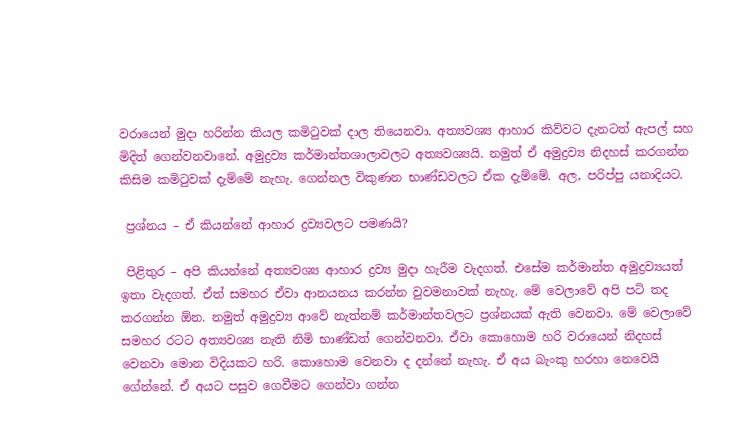වරායෙන් මුදා හරින්න කියල කමිටුවක් දාල තියෙනවා. අත්‍යවශ්‍ය ආහාර කිව්වට දැනටත් ඇපල් සහ මිදිත් ගෙන්වනවානේ. අමුද්‍රව්‍ය කර්මාන්තශාලාවලට අත්‍යවශ්‍යයි. නමුත් ඒ අමුද්‍රව්‍ය නිදහස් කරගන්න කිසිම කමිටුවක් දැම්මේ නැහැ. ගෙන්නල විකුණන භාණ්ඩවලට ඒක දැම්මේ. අල, පරිප්පු යනාදියට.

 ප්‍රශ්නය – ඒ කියන්නේ ආහාර ද්‍රව්‍යවලට පමණයි?

 පිළිතුර – අපි කියන්නේ අත්‍යවශ්‍ය ආහාර ද්‍රව්‍ය මුදා හැරීම වැදගත්. එසේම කර්මාන්ත අමුද්‍රව්‍යයත් ඉතා වැදගත්. ඒත් සමහර ඒවා ආනයනය කරන්න වුවමනාවක් නැහැ. මේ වෙලාවේ අපි පටි තද කරගන්න ඕන. නමුත් අමුද්‍රව්‍ය ආවේ නැත්නම් කර්මාන්තවලට ප්‍රශ්නයක් ඇති වෙනවා. මේ වෙලාවේ සමහර රටට අත්‍යවශ්‍ය නැති නිමි භාණ්ඩත් ගෙන්වනවා. ඒවා කොහොම හරි වරායෙන් නිදහස් වෙනවා මොන විදියකට හරි. කොහොම වෙනවා ද දන්නේ නැහැ. ඒ අය බැංකු හරහා නෙවෙයි ගේන්නේ. ඒ අයට පසුව ගෙවීමට ගෙන්වා ගන්න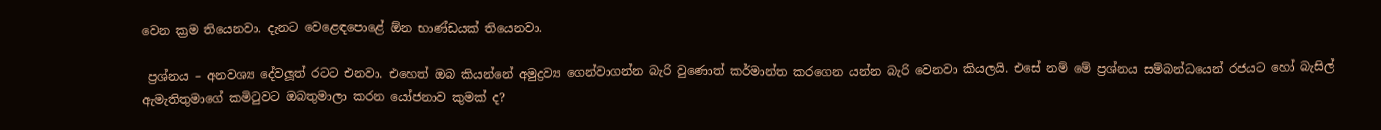වෙන ක්‍රම තියෙනවා. දැනට වෙළෙඳපොළේ ඕන භාණ්ඩයක් තියෙනවා.

 ප්‍රශ්නය – අනවශ්‍ය දේවලූත් රටට එනවා. එහෙත් ඔබ කියන්නේ අමුද්‍රව්‍ය ගෙන්වාගන්න බැරි වුණොත් කර්මාන්ත කරගෙන යන්න බැරි වෙනවා කියලයි. එසේ නම් මේ ප්‍රශ්නය සම්බන්ධයෙන් රජයට හෝ බැසිල් ඇමැතිතුමාගේ කමිටුවට ඔබතුමාලා කරන යෝජනාව කුමක් ද?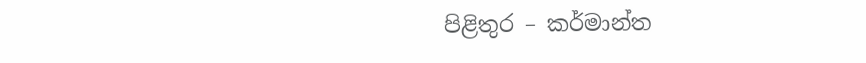පිළිතුර – කර්මාන්ත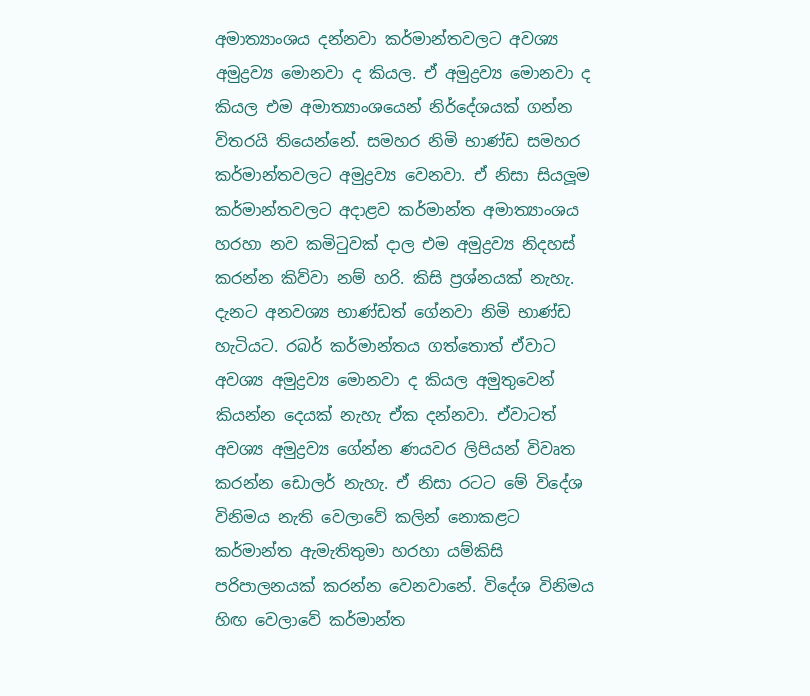අමාත්‍යාංශය දන්නවා කර්මාන්තවලට අවශ්‍ය අමුද්‍රව්‍ය මොනවා ද කියල. ඒ අමුද්‍රව්‍ය මොනවා ද කියල එම අමාත්‍යාංශයෙන් නිර්දේශයක් ගන්න විතරයි තියෙන්නේ. සමහර නිමි භාණ්ඩ සමහර කර්මාන්තවලට අමුද්‍රව්‍ය වෙනවා. ඒ නිසා සියලූම කර්මාන්තවලට අදාළව කර්මාන්ත අමාත්‍යාංශය හරහා නව කමිටුවක් දාල එම අමුද්‍රව්‍ය නිදහස් කරන්න කිව්වා නම් හරි. කිසි ප්‍රශ්නයක් නැහැ. දැනට අනවශ්‍ය භාණ්ඩත් ගේනවා නිමි භාණ්ඩ හැටියට. රබර් කර්මාන්තය ගත්තොත් ඒවාට අවශ්‍ය අමුද්‍රව්‍ය මොනවා ද කියල අමුතුවෙන් කියන්න දෙයක් නැහැ ඒක දන්නවා. ඒවාටත් අවශ්‍ය අමුද්‍රව්‍ය ගේන්න ණයවර ලිපියන් විවෘත කරන්න ඩොලර් නැහැ. ඒ නිසා රටට මේ විදේශ විනිමය නැති වෙලාවේ කලින් නොකළට කර්මාන්ත ඇමැතිතුමා හරහා යම්කිසි පරිපාලනයක් කරන්න වෙනවානේ. විදේශ විනිමය හිඟ වෙලාවේ කර්මාන්ත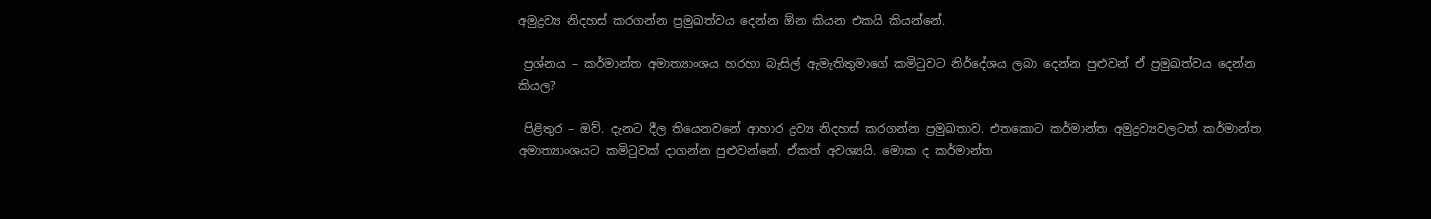අමුද්‍රව්‍ය නිදහස් කරගන්න ප්‍රමුඛත්වය දෙන්න ඕන කියන එකයි කියන්නේ.

 ප්‍රශ්නය – කර්මාන්ත අමාත්‍යාංශය හරහා බැසිල් ඇමැතිතුමාගේ කමිටුවට නිර්දේශය ලබා දෙන්න පුළුවන් ඒ ප්‍රමුඛත්වය දෙන්න කියල?

 පිළිතුර – ඔව්. දැනට දීල තියෙනවනේ ආහාර ද්‍රව්‍ය නිදහස් කරගන්න ප්‍රමුඛතාව. එතකොට කර්මාන්ත අමුද්‍රව්‍යවලටත් කර්මාන්ත අමාත්‍යාංශයට කමිටුවක් දාගන්න පුළුවන්නේ. ඒකත් අවශ්‍යයි. මොක ද කර්මාන්ත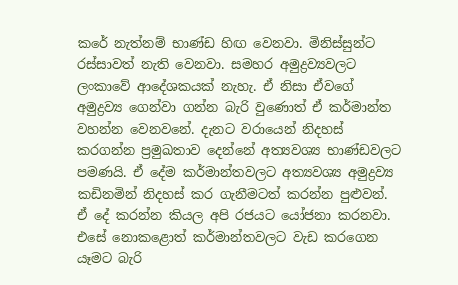කරේ නැත්නම් භාණ්ඩ හිඟ වෙනවා. මිනිස්සුන්ට රස්සාවත් නැති වෙනවා. සමහර අමුද්‍රව්‍යවලට ලංකාවේ ආදේශකයක් නැහැ. ඒ නිසා ඒවගේ අමුද්‍රව්‍ය ගෙන්වා ගන්න බැරි වුණොත් ඒ කර්මාන්ත වහන්න වෙනවනේ. දැනට වරායෙන් නිදහස් කරගන්න ප්‍රමුඛතාව දෙන්නේ අත්‍යවශ්‍ය භාණ්ඩවලට පමණයි. ඒ දේම කර්මාන්තවලට අත්‍යවශ්‍ය අමුද්‍රව්‍ය කඩිනමින් නිදහස් කර ගැනීමටත් කරන්න පුළුවන්. ඒ දේ කරන්න කියල අපි රජයට යෝජනා කරනවා. එසේ නොකළොත් කර්මාන්තවලට වැඩ කරගෙන යෑමට බැරි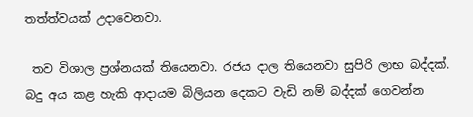තත්ත්වයක් උදාවෙනවා.

 තව විශාල ප්‍රශ්නයක් තියෙනවා. රජය දාල තියෙනවා සුපිරි ලාභ බද්දක්. බදු අය කළ හැකි ආදායම බිලියන දෙකට වැඩි නම් බද්දක් ගෙවන්න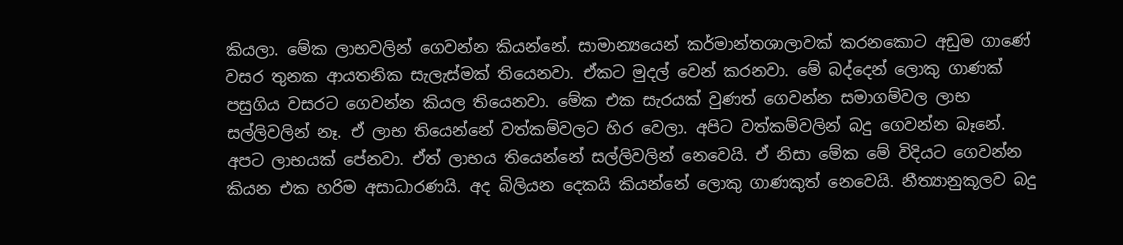කියලා. මේක ලාභවලින් ගෙවන්න කියන්නේ. සාමාන්‍යයෙන් කර්මාන්තශාලාවක් කරනකොට අඩුම ගාණේ වසර තුනක ආයතනික සැලැස්මක් තියෙනවා. ඒකට මුදල් වෙන් කරනවා. මේ බද්දෙන් ලොකු ගාණක් පසුගිය වසරට ගෙවන්න කියල තියෙනවා. මේක එක සැරයක් වුණත් ගෙවන්න සමාගම්වල ලාභ සල්ලිවලින් නෑ. ඒ ලාභ තියෙන්නේ වත්කම්වලට හිර වෙලා. අපිට වත්කම්වලින් බදු ගෙවන්න බෑනේ. අපට ලාභයක් පේනවා. ඒත් ලාභය තියෙන්නේ සල්ලිවලින් නෙවෙයි. ඒ නිසා මේක මේ විදියට ගෙවන්න කියන එක හරිම අසාධාරණයි. අද බිලියන දෙකයි කියන්නේ ලොකු ගාණකුත් නෙවෙයි. නීත්‍යානුකූලව බදු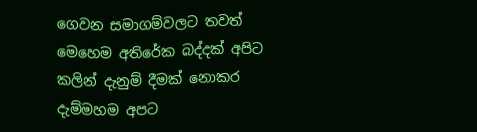ගෙවන සමාගම්වලට තවත් මෙහෙම අතිරේක බද්දක් අපිට කලින් දැනුම් දීමක් නොකර දැම්මහම අපට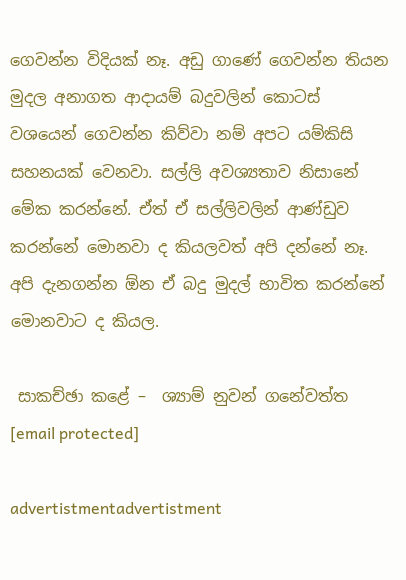ගෙවන්න විදියක් නෑ. අඩු ගාණේ ගෙවන්න තියන මුදල අනාගත ආදායම් බදුවලින් කොටස් වශයෙන් ගෙවන්න කිව්වා නම් අපට යම්කිසි සහනයක් වෙනවා. සල්ලි අවශ්‍යතාව නිසානේ මේක කරන්නේ. ඒත් ඒ සල්ලිවලින් ආණ්ඩුව කරන්නේ මොනවා ද කියලවත් අපි දන්නේ නෑ. අපි දැනගන්න ඕන ඒ බදු මුදල් භාවිත කරන්නේ මොනවාට ද කියල.

 සාකච්ඡා කළේ –  ශ්‍යාම් නුවන් ගනේවත්ත
[email protected]

advertistmentadvertistment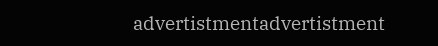advertistmentadvertistment